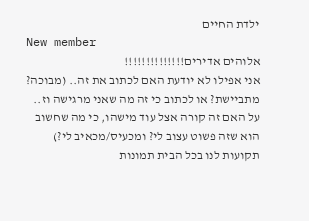ילדת החיים
New member
אלוהים אדירים!!!!!!!!!!!!!!
אני אפילו לא יודעת האם לכתוב את זה.. (מבוכה? מתביישת? או לכתוב כי זה מה שאני מרגישה וז.. על האם זה קורה אצל עוד מישהו, כי מה שחשוב הוא שזה פשוט עצוב לי? ומכעיס/מכאיב לי?) תקועות לנו בכל הבית תמונות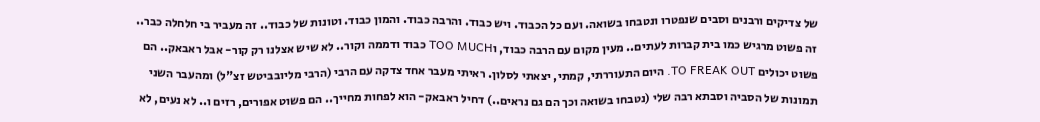של צדיקים ורבנים וסבים שנפטרו ונטבחו בשואה. ועם כל הכבוד. ויש כבוד. והרבה כבוד. והמון כבוד. וטונות של כבוד.. זה מעביר בי חלחלה כבר.. זה פשוט מרגיש כמו בית קברות לעתים.. מעין מקום עם הרבה כבוד, וTOO MUCH כבוד ודממה וקור.. לא שיש אצלנו רק קור- אבל ראבאק.. הם פשוט יכולים TO FREAK OUT. היום התעוררתי, קמתי, יצאתי לסלון. ראיתי מעבר אחד צדקה עם הרבי (הרבי מליובביטש זצ"ל) ומהעבר השני תמונות של הסביה וסבתא רבה שלי (נטבחו בשואה וכך הם גם נראים..) דחיל ראבאק- הוא לפחות מחייך.. הם פשוט אפורים, רזים ו.. לא נעים, לא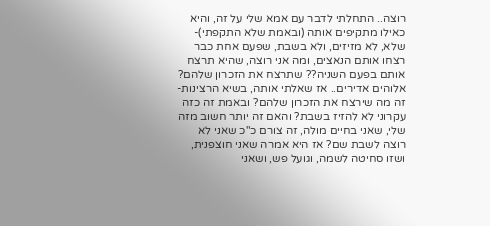רוצה.. התחלתי לדבר עם אמא שלי על זה, והיא כאילו מתקיפים אותה (ובאמת שלא התקפתי)- שלא, לא מזיזים, ולא בשבת, שפעם אחת כבר רצחו אותם הנאצים, ומה אני רוצה, שהיא תרצח אותם בפעם השניה?? שתרצח את הזכרון שלהם? אלוהים אדירים.. אז שאלתי אותה, בשיא הרצינות- זה מה שירצח את הזכרון שלהם? ובאמת זה כזה עקרוני לא להזיז בשבת? והאם זה יותר חשוב מזה שלי, שאני בחיים מולה, זה צורם כ"כ שאני לא רוצה לשבת שם? אז היא אמרה שאני חוצפנית, ושזו סחיטה לשמה, וגועל פש, ושאני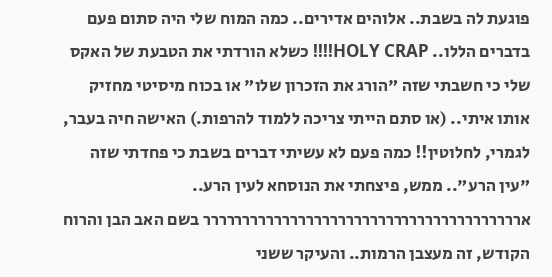פוגעת לה בשבת.. אלוהים אדירים.. כמה המוח שלי היה סתום פעם בדברים הללו.. HOLY CRAP!!!! כשלא הורדתי את הטבעת של האקס שלי כי חשבתי שזה "הורג את הזכרון שלו" או בכוח מיסיטי מחזיק אותו איתי.. (או סתם הייתי צריכה ללמוד להרפות.) האישה חיה בעבר, לגמרי, לחלוטין!! כמה פעם לא עשיתי דברים בשבת כי פחדתי שזה "עין הרע".. ממש, פיצחתי את הנוסחא לעין הרע.. ארררררררררררררררררררררררררררררררררררררררר בשם האב הבן והרוח הקודש, זה מעצבן הרמות.. והעיקר ששני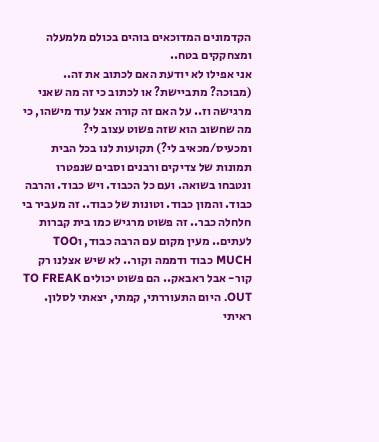הקדמונים המדוכאים בוהים בכולם מלמעלה ומצחקקים בטח..
אני אפילו לא יודעת האם לכתוב את זה.. (מבוכה? מתביישת? או לכתוב כי זה מה שאני מרגישה וז.. על האם זה קורה אצל עוד מישהו, כי מה שחשוב הוא שזה פשוט עצוב לי? ומכעיס/מכאיב לי?) תקועות לנו בכל הבית תמונות של צדיקים ורבנים וסבים שנפטרו ונטבחו בשואה. ועם כל הכבוד. ויש כבוד. והרבה כבוד. והמון כבוד. וטונות של כבוד.. זה מעביר בי חלחלה כבר.. זה פשוט מרגיש כמו בית קברות לעתים.. מעין מקום עם הרבה כבוד, וTOO MUCH כבוד ודממה וקור.. לא שיש אצלנו רק קור- אבל ראבאק.. הם פשוט יכולים TO FREAK OUT. היום התעוררתי, קמתי, יצאתי לסלון. ראיתי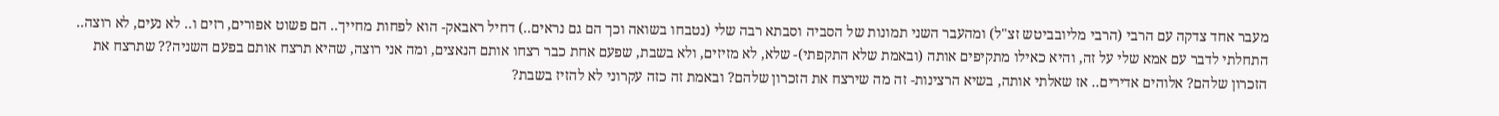מעבר אחד צדקה עם הרבי (הרבי מליובביטש זצ"ל) ומהעבר השני תמונות של הסביה וסבתא רבה שלי (נטבחו בשואה וכך הם גם נראים..) דחיל ראבאק- הוא לפחות מחייך.. הם פשוט אפורים, רזים ו.. לא נעים, לא רוצה.. התחלתי לדבר עם אמא שלי על זה, והיא כאילו מתקיפים אותה (ובאמת שלא התקפתי)- שלא, לא מזיזים, ולא בשבת, שפעם אחת כבר רצחו אותם הנאצים, ומה אני רוצה, שהיא תרצח אותם בפעם השניה?? שתרצח את הזכרון שלהם? אלוהים אדירים.. אז שאלתי אותה, בשיא הרצינות- זה מה שירצח את הזכרון שלהם? ובאמת זה כזה עקרוני לא להזיז בשבת?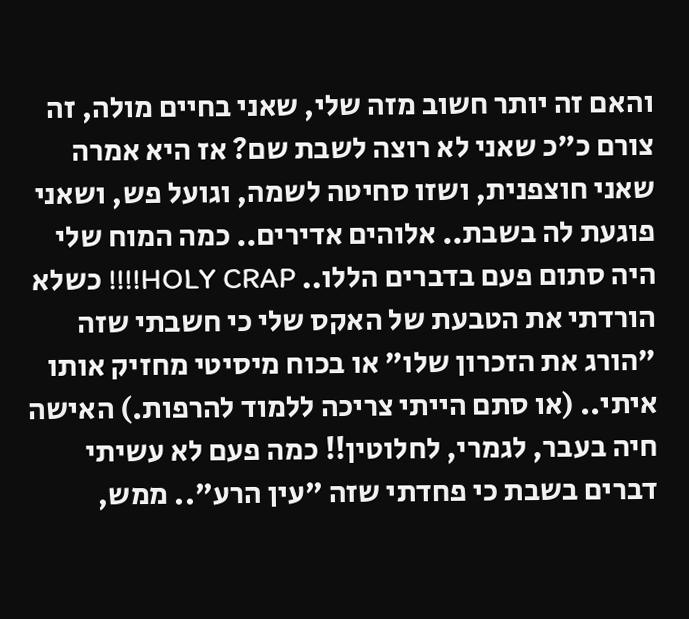והאם זה יותר חשוב מזה שלי, שאני בחיים מולה, זה צורם כ"כ שאני לא רוצה לשבת שם? אז היא אמרה שאני חוצפנית, ושזו סחיטה לשמה, וגועל פש, ושאני פוגעת לה בשבת.. אלוהים אדירים.. כמה המוח שלי היה סתום פעם בדברים הללו.. HOLY CRAP!!!! כשלא הורדתי את הטבעת של האקס שלי כי חשבתי שזה "הורג את הזכרון שלו" או בכוח מיסיטי מחזיק אותו איתי.. (או סתם הייתי צריכה ללמוד להרפות.) האישה חיה בעבר, לגמרי, לחלוטין!! כמה פעם לא עשיתי דברים בשבת כי פחדתי שזה "עין הרע".. ממש,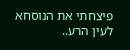פיצחתי את הנוסחא לעין הרע..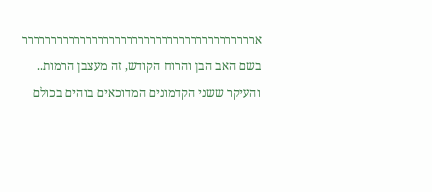ארררררררררררררררררררררררררררררררררררררררר בשם האב הבן והרוח הקודש, זה מעצבן הרמות.. והעיקר ששני הקדמונים המדוכאים בוהים בכולם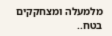מלמעלה ומצחקקים בטח..